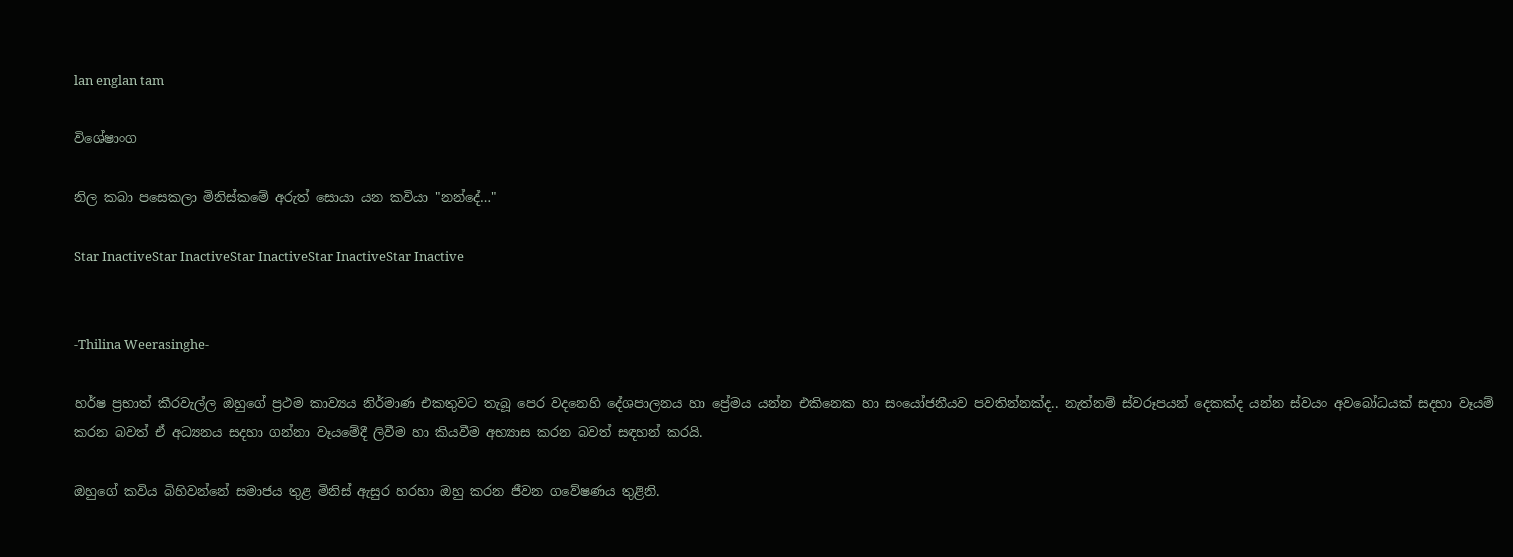lan englan tam

විශේෂාංග

නිල කබා පසෙකලා මිනිස්කමේ අරුත් සොයා යන කවියා "නන්දේ…"

Star InactiveStar InactiveStar InactiveStar InactiveStar Inactive


-Thilina Weerasinghe-

හර්ෂ ප්‍රභාත් කීරවැල්ල ඔහුගේ ප්‍රථම කාව්‍යය නිර්මාණ එකතුවට තැබූ පෙර වදනෙහි දේශපාලනය හා ප්‍රේමය යන්න එකිනෙක හා සංයෝජනීයව පවතින්නක්ද.. නැත්නම් ස්වරූපයන් දෙකක්ද යන්න ස්වයං අවබෝධයක් සදහා වෑයම් කරන බවත් ඒ අධ්‍යනය සදහා ගන්නා වෑයමේදී ලිවීම හා කියවීම අභ්‍යාස කරන බවත් සඳහන් කරයි.

ඔහුගේ කවිය බිහිවන්නේ සමාජය තුළ මිනිස් ඇසුර හරහා ඔහු කරන ජීවන ගවේෂණය තුළිනි.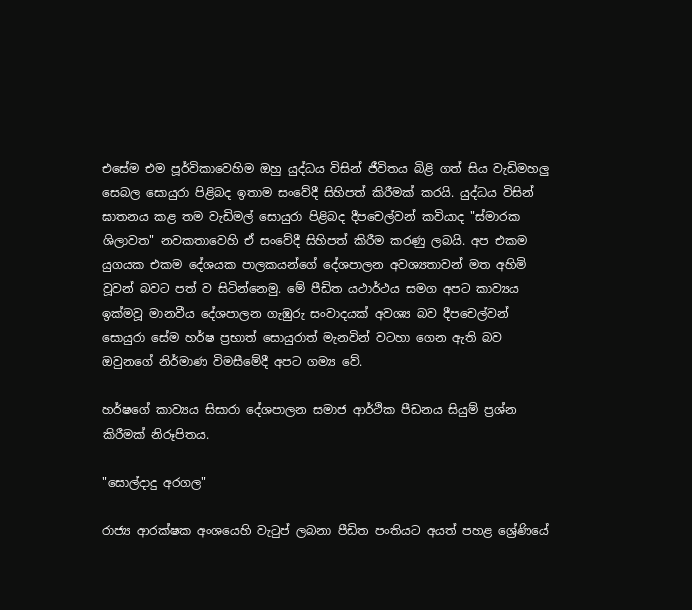එසේම එම පූර්විකාවෙහිම ඔහු යුද්ධය විසින් ජීවිතය බිළි ගත් සිය වැඩිමහලු සෙබල සොයුරා පිළිබද ඉතාම සංවේදී සිහිපත් කිරීමක් කරයි. යුද්ධය විසින් ඝාතනය කළ තම වැඩිමල් සොයුරා පිළිබද දීපචෙල්වන් කවියාද "ස්මාරක ශිලාවත" නවකතාවෙහි ඒ සංවේදී සිහිපත් කිරීම කරණු ලබයි. අප එකම යුගයක එකම දේශයක පාලකයන්ගේ දේශපාලන අවශ්‍යතාවන් මත අහිමි වූවන් බවට පත් ව සිටින්නෙමු. මේ පීඩිත යථාර්ථය සමග අපට කාව්‍යය ඉක්මවූ මානවීය දේශපාලන ගැඹුරු සංවාදයක් අවශ්‍ය බව දීපචෙල්වන් සොයුරා සේම හර්ෂ ප්‍රභාත් සොයුරාත් මැනවින් වටහා ගෙන ඇති බව ඔවුනගේ නිර්මාණ විමසීමේදී අපට ගම්‍ය වේ.

හර්ෂගේ කාව්‍යය සිසාරා දේශපාලන සමාජ ආර්ථික පීඩනය සියුම් ප්‍රශ්න කිරීමක් නිරූපිතය.

"සොල්දාදු අරගල"

රාජ්‍ය ආරක්ෂක අංශයෙහි වැටුප් ලබනා පීඩිත පංතියට අයත් පහළ ශ්‍රේණියේ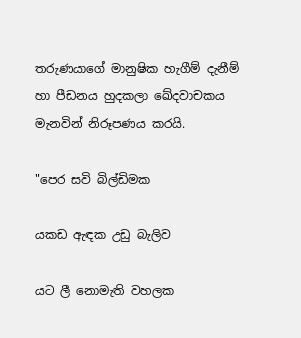තරුණයාගේ මානුෂික හැගීම් දැනීම් හා පීඩනය හුදකලා ඛේදවාචකය මැනවින් නිරූපණය කරයි.

"පෙර සවි බිල්ඩිමක

යකඩ ඇඳක උඩු බැලිව

යට ලී නොමැති වහලක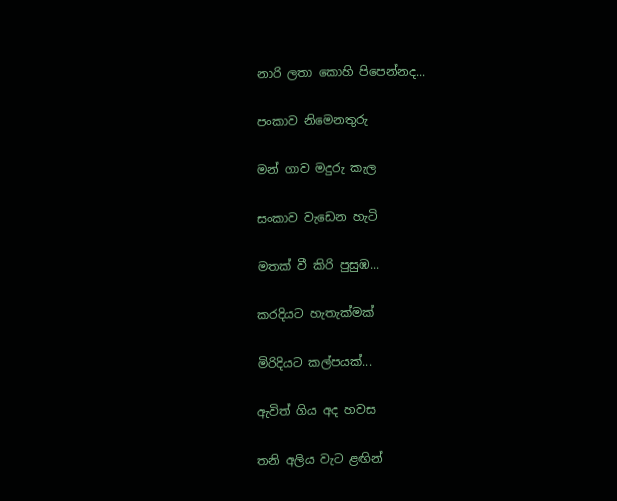නාරි ලතා කොහි පිපෙන්නද...

පංකාව නිමෙනතුරු

මන් ගාව මදුරු කැල

සංකාව වැඩෙන හැටි

මතක් වී කිරි පුසුඹ...

කරදියට හැතැක්මක්

මිරිදියට කල්පයක්...

ඇවිත් ගිය අද හවස

තනි අලිය වැට ළඟින්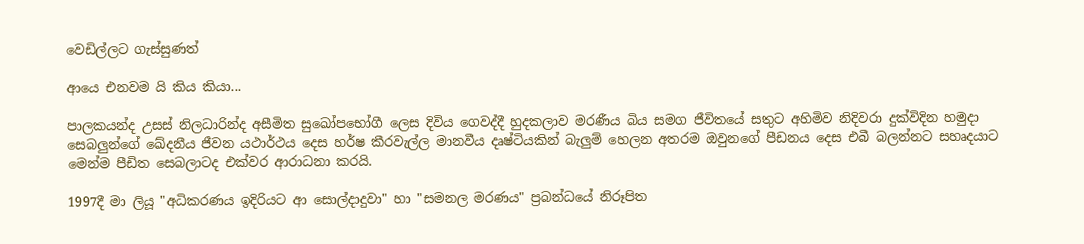වෙඩිල්ලට ගැස්සුණත්

ආයෙ එනවම යි කිය කියා...

පාලකයන්ද උසස් නිලධාරින්ද අසීමිත සුඛෝපභෝගී ලෙස දිවිය ගෙවද්දී හුදකලාව මරණීය බිය සමග ජීවිතයේ සතුට අහිමිව නිදිවරා දුක්විදින හමුදා සෙබලුන්ගේ ඛේදනීය ජීවන යථාර්ථය දෙස හර්ෂ කීරවැල්ල මානවීය දෘෂ්ටියකින් බැලුම් හෙලන අතරම ඔවුනගේ පීඩනය දෙස එබී බලන්නට සහෘදයාට මෙන්ම පීඩිත සෙබලාටද එක්වර ආරාධනා කරයි.

1997දී මා ලියූ "අධිකරණය ඉදිරියට ආ සොල්දාදුවා" හා "සමනල මරණය" ප්‍රබන්ධයේ නිරූපිත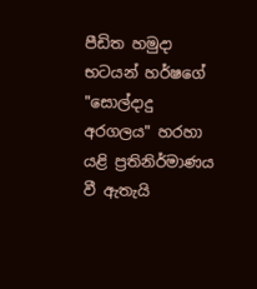පීඩිත හමුදා භටයන් හර්ෂගේ "සොල්දාදු අරගලය" හරහා යළි ප්‍රතිනිර්මාණය වී ඇතැයි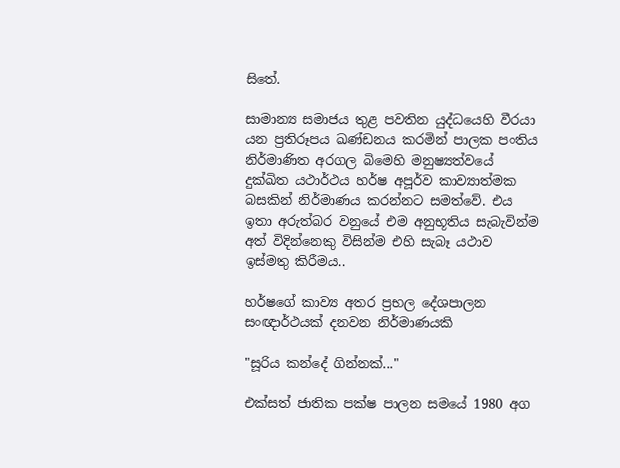සිතේ.

සාමාන්‍ය සමාජය තුළ පවතින යුද්ධයෙහි වීරයා යන ප්‍රතිරූපය ඛණ්ඩනය කරමින් පාලක පංතිය නිර්මාණිත අරගල බිමෙහි මනුෂ්‍යත්වයේ දුක්ඛිත යථාර්ථය හර්ෂ අපූර්ව කාව්‍යාත්මක බසකින් නිර්මාණය කරන්නට සමත්වේ. එය ඉතා අරුත්බර වනුයේ එම අනුභූතිය සැබැවින්ම අත් විදින්නෙකු විසින්ම එහි සැබෑ යථාව ඉස්මතු කිරීමය..

හර්ෂගේ කාව්‍ය අතර ප්‍රභල දේශපාලන සංඥාර්ථයක් දනවන නිර්මාණයකි

"සූරිය කන්දේ ගින්නක්..."

එක්සත් ජාතික පක්ෂ පාලන සමයේ 1980 අග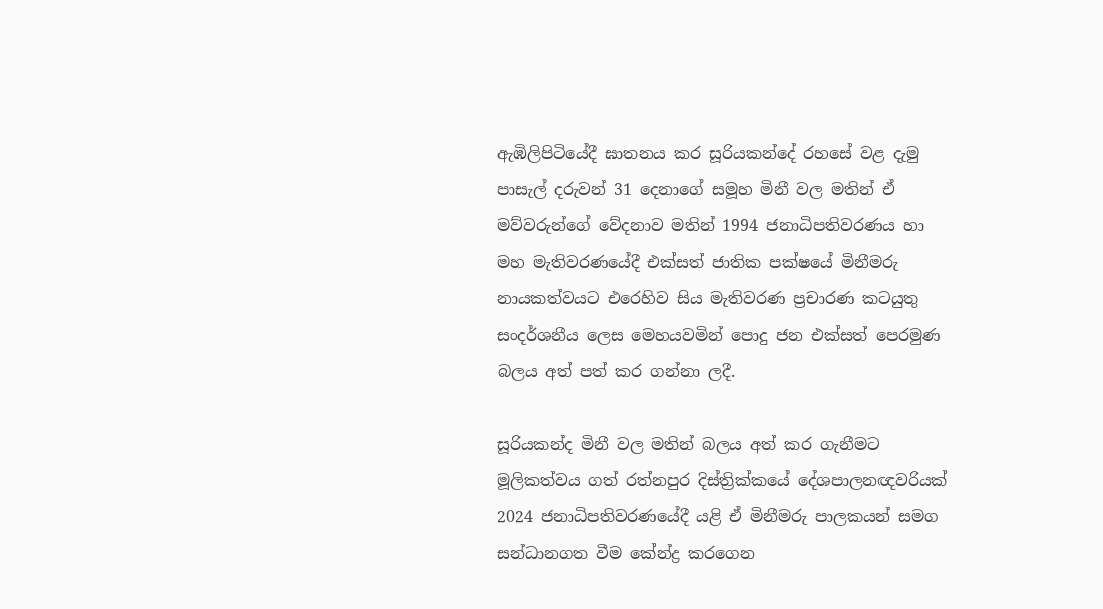ඇඹිලිපිටියේදී ඝාතනය කර සූරියකන්දේ රහසේ වළ දැමු පාසැල් දරුවන් 31 දෙනාගේ සමූහ මිනී වල මතින් ඒ මව්වරුන්ගේ වේදනාව මතින් 1994 ජනාධිපතිවරණය හා මහ මැතිවරණයේදී එක්සත් ජාතික පක්ෂයේ මිනීමරු නායකත්වයට එරෙහිව සිය මැතිවරණ ප්‍රචාරණ කටයුතු සංදර්ශනීය ලෙස මෙහයවමින් පොදු ජන එක්සත් පෙරමුණ බලය අත් පත් කර ගන්නා ලදී.

සූරියකන්ද මිනී වල මතින් බලය අත් කර ගැනීමට මූලිකත්වය ගත් රත්නපුර දිස්ත්‍රික්කයේ දේශපාලනඥවරියක් 2024 ජනාධිපතිවරණයේදී යළි ඒ මිනීමරු පාලකයන් සමග සන්ධානගත වීම කේන්ද්‍ර කරගෙන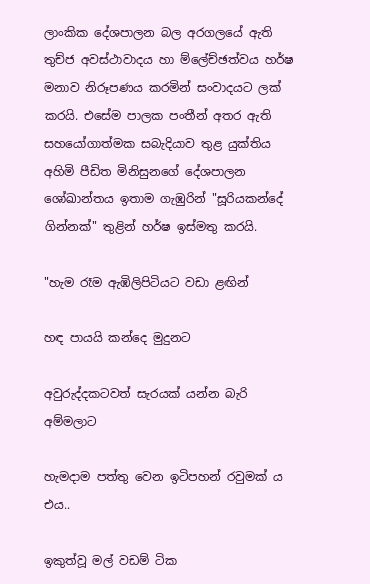ලාංකික දේශපාලන බල අරගලයේ ඇති තුච්ජ අවස්ථාවාදය හා ම්ලේච්ඡත්වය හර්ෂ මනාව නිරූපණය කරමින් සංවාදයට ලක් කරයි. එසේම පාලක පංතීන් අතර ඇති සහයෝගාත්මක සබැදියාව තුළ යුක්තිය අහිමි පීඩිත මිනිසුනගේ දේශපාලන ශෝඛාන්තය ඉතාම ගැඹුරින් "සූරියකන්දේ ගින්නක්" තුළින් හර්ෂ ඉස්මතු කරයි.

"හැම රෑම ඇඹිලිපිටියට වඩා ළඟින්

හඳ පායයි කන්දෙ මුදුනට

අවුරුද්දකටවත් සැරයක් යන්න බැරි අම්මලාට

හැමදාම පත්තු වෙන ඉටිපහන් රවුමක් ය එය..

ඉකුත්වූ මල් වඩම් ටික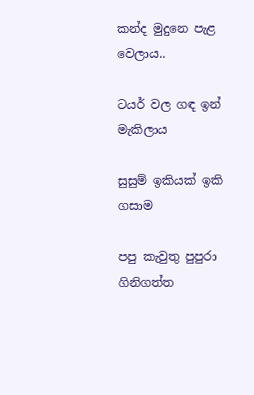කන්ද මුදුනෙ පැළ වෙලාය..

ටයර් වල ගඳ ඉන් මැකිලාය

සුසුම් ඉකියක් ඉකි ගසාම

පපු කැවුතු පුපුරා ගිනිගත්ත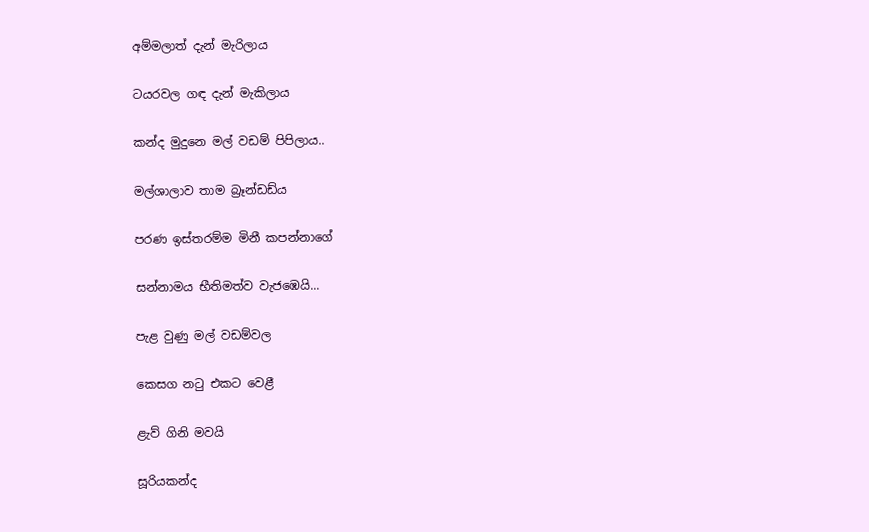අම්මලාත් දැන් මැරිලාය

ටයරවල ගඳ දැන් මැකිලාය

කන්ද මුදුනෙ මල් වඩම් පිපිලාය..

මල්ශාලාව තාම බ්‍රෑන්ඩඩ්ය

පරණ ඉස්තරම්ම මිනී කපන්නාගේ

සන්නාමය භීතිමත්ව වැජඹෙයි...

පැළ වුණු මල් වඩම්වල

කෙසග නටු එකට වෙළී

ළැව් ගිනි මවයි

සූරියකන්ද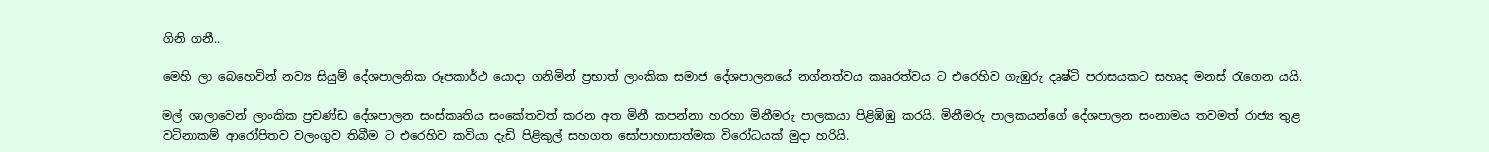ගිනි ගනී..

මෙහි ලා බෙහෙවින් නව්‍ය සියුම් දේශපාලනික රූපකාර්ථ යොදා ගනිමින් ප්‍රභාත් ලාංකික සමාජ දේශපාලනයේ නග්නත්වය කෲරත්වය ට එරෙහිව ගැඹුරු දෘෂ්ටි පරාසයකට සහෘද මනස් රැගෙන යයි.

මල් ශාලාවෙන් ලාංකික ප්‍රචණ්ඩ දේශපාලන සංස්කෘතිය සංකේතවත් කරන අත මිනී කපන්නා හරහා මිනීමරු පාලකයා පිළිඹිඹු කරයි. මිනීමරු පාලකයන්ගේ දේශපාලන සංනාමය තවමත් රාජ්‍ය තුළ වටිනාකම් ආරෝපිතව වලංගුව තිබීම ට එරෙහිව කවියා දැඩි පිළිකුල් සහගත සෝපාහාසාත්මක විරෝධයක් මුදා හරියි.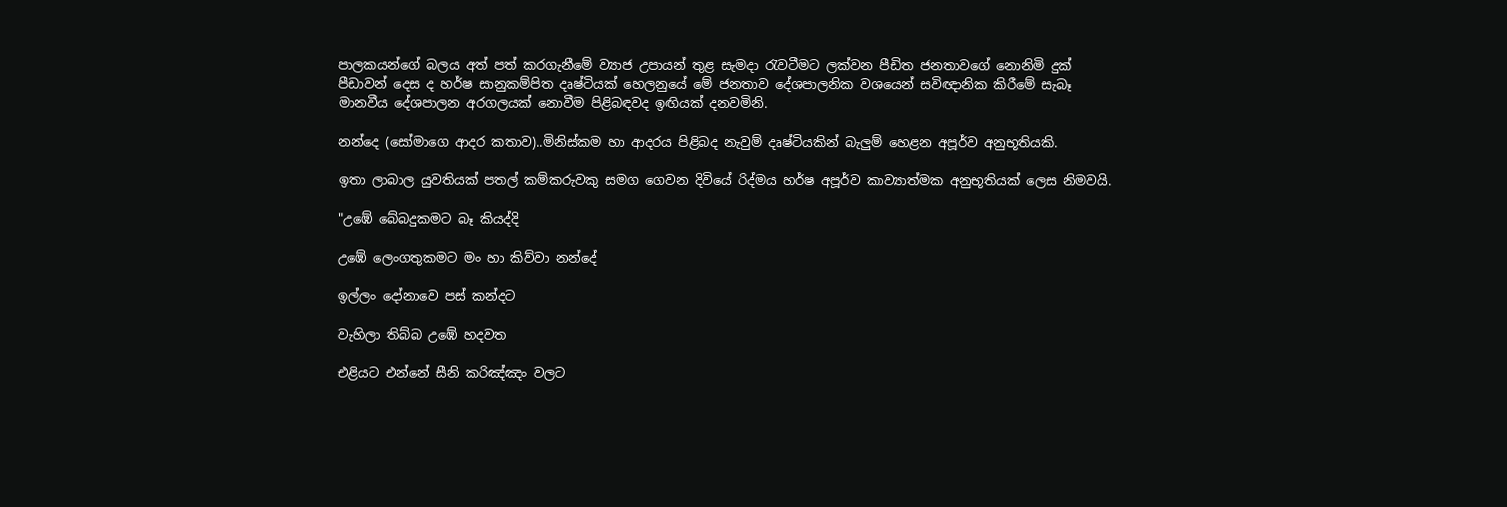පාලකයන්ගේ බලය අත් පත් කරගැනීමේ ව්‍යාජ උපායන් තුළ සැමදා රැවටීමට ලක්වන පීඩිත ජනතාවගේ නොනිමි දුක් පීඩාවන් දෙස ද හර්ෂ සානුකම්පිත දෘෂ්ටියක් හෙලනුයේ මේ ජනතාව දේශපාලනික වශයෙන් සවිඥානික කිරීමේ සැබෑ මානවීය දේශපාලන අරගලයක් නොවීම පිළිබඳවද ඉඟියක් දනවමිනි.

නන්දෙ (සෝමාගෙ ආදර කතාව)..මිනිස්කම හා ආදරය පිළිබද නැවුම් දෘෂ්ටියකින් බැලුම් හෙළන අපූර්ව අනුභූතියකි.

ඉතා ලාබාල යුවතියක් පතල් කම්කරුවකු සමග ගෙවන දිවියේ රිද්මය හර්ෂ අපූර්ව කාව්‍යාත්මක අනුභූතියක් ලෙස නිමවයි.

"උඹේ බේබදුකමට බෑ කියද්දි

උඹේ ලෙංගතුකමට මං හා කිව්වා නන්දේ

ඉල්ලං දෝනාවෙ පස් කන්දට

වැහිලා තිබ්බ උඹේ හදවත

එළියට එන්නේ සීනි කරිඤ්ඤං වලට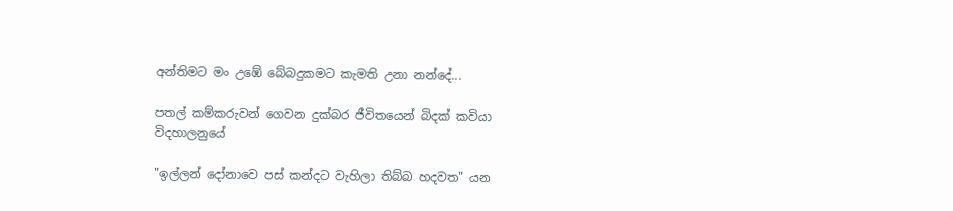අන්තිමට මං උඹේ බේබදුකමට කැමති උනා නන්දේ...

පතල් කම්කරුවන් ගෙවන දුක්බර ජීවිතයෙන් බිදක් කවියා විදහාලනුයේ

"ඉල්ලන් දෝනාවෙ පස් කන්දට වැහිලා තිබ්බ හදවත" යන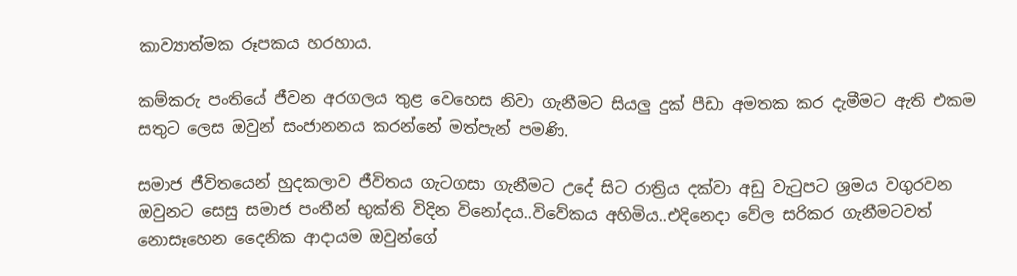කාව්‍යාත්මක රූපකය හරහාය.

කම්කරු පංතියේ ජීවන අරගලය තුළ වෙහෙස නිවා ගැනීමට සියලු දුක් පීඩා අමතක කර දැමීමට ඇති එකම සතුට ලෙස ඔවුන් සංජානනය කරන්නේ මත්පැන්‍ පමණි.

සමාජ ජීවිතයෙන් හුදකලාව ජීවිතය ගැටගසා ගැනීමට උදේ සිට රාත්‍රිය දක්වා අඩු වැටුපට ශ්‍රමය වගුරවන ඔවුනට සෙසු සමාජ පංතීන් භුක්ති විදින විනෝදය..විවේකය අහිමිය..එදිනෙදා වේල සරිකර ගැනීමටවත් නොසෑහෙන දෛනික ආදායම ඔවුන්ගේ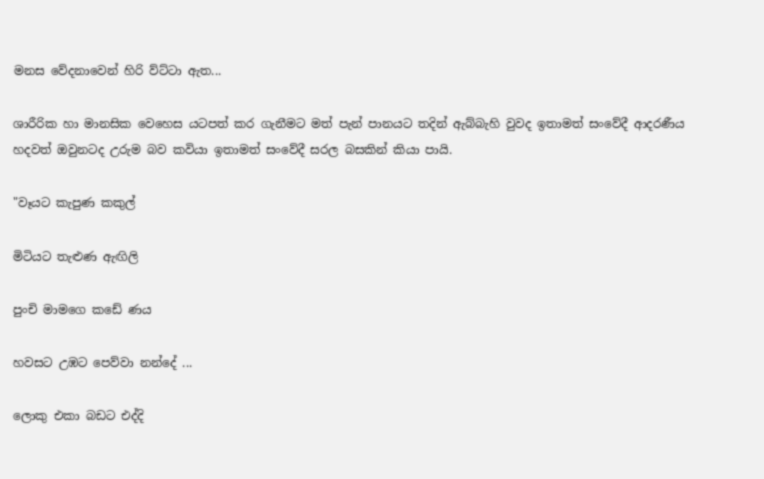මනස වේදනාවෙන් හිරි ව්ට්ටා ඇත...

ශාරීරික හා මානසික වෙහෙස යටපත් කර ගැනීමට මත් පැන් පානයට තදින් ඇබ්බැහි වුවද ඉතාමත් සංවේදී ආදරණීය හදවත් ඔවුනටද උරුම බව කවියා ඉතාමත් සංවේදී සරල බසකින් කියා පායි.

"වෑයට කැපුණ කකුල්

මිටියට තැළුණ ඇඟිලි

පුංචි මාමගෙ කඩේ ණය

හවසට උඹට පෙව්වා නන්දේ ...

ලොකු එකා බඩට එද්දි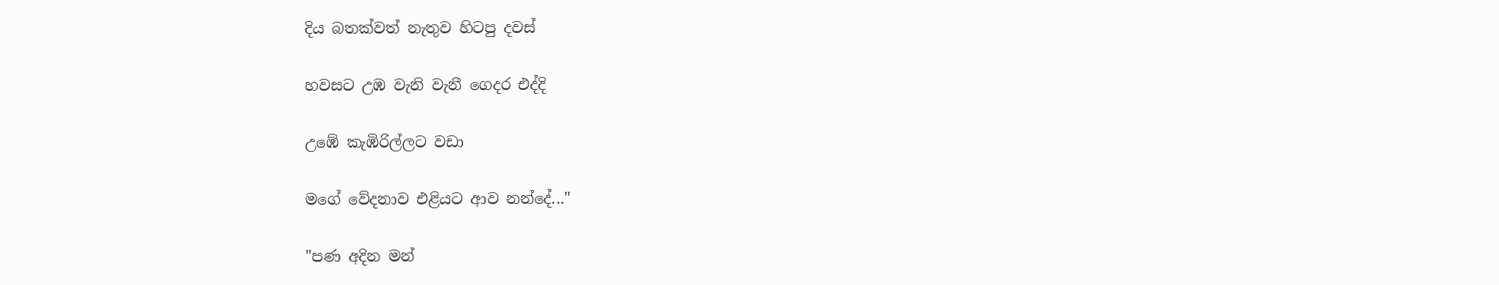දිය බතක්වත් නැතුව හිටපු දවස්

හවසට උඹ වැනි වැනී ගෙදර එද්දි

උඹේ කැඹිරිල්ලට වඩා

මගේ වේදනාව එළියට ආව නන්දේ..."

"පණ අදින මන්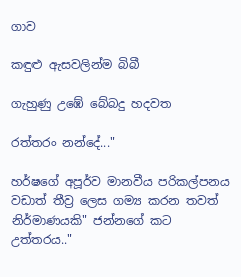ගාව

කඳුළු ඇසවලින්ම බිබී

ගැහුණු උඹේ බේබදු හදවත

රත්තරං නන්දේ..."

හර්ෂගේ අපූර්ව මානවීය පරිකල්පනය වඩාත් තීව්‍ර ලෙස ගම්‍ය කරන තවත් නිර්මාණයකි" ජන්නගේ කට උත්තරය.."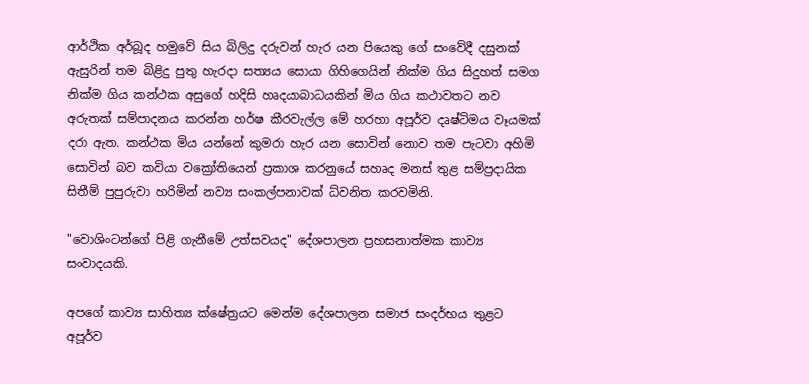ආර්ථික අර්බූද හමුවේ සිය බිලිදු දරුවන් හැර යන පියෙකු ගේ සංවේදී දසුනක් ඇසුරින් තම බිළිදු පුතු හැරදා සත්‍යය සොයා ගිහිගෙයින් නික්ම ගිය සිදුහත් සමග නික්ම ගිය කන්ථක අසුගේ හදිසි හෘදයාබාධයකින් මිය ගිය කථාවතට නව අරුතක් සම්පාදනය කරන්න හර්ෂ කීරවැල්ල මේ හරහා අපූර්ව දෘෂ්ටිමය වෑයමක් දරා ඇත. කන්ථක මිය යන්නේ කුමරා හැර යන සොවින් නොව තම පැටවා අහිමි සොවින් බව කවියා වක්‍රෝතියෙන් ප්‍රකාශ කරනුයේ සහෘද මනස් තුළ සම්ප්‍රදායික සිතීම් පුපුරුවා හරිමින් නව්‍ය සංකල්පනාවක් ධ්වනිත කරවමිනි.

"වොශිංටන්ගේ පිළි ගැනීමේ උත්සවයද" දේශපාලන ප්‍රහසනාත්මක කාව්‍ය සංවාදයකි.

අපගේ කාව්‍ය සාහිත්‍ය ක්ෂේත්‍රයට මෙන්ම දේශපාලන සමාජ සංදර්භය තුළට අපූර්ව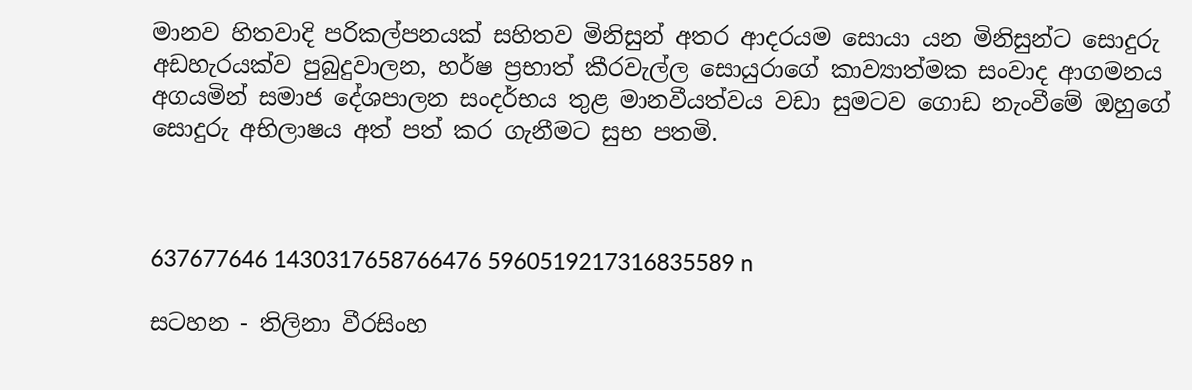මානව හිතවාදි පරිකල්පනයක් සහිතව මිනිසුන් අතර ආදරයම සොයා යන මිනිසුන්ට සොදුරු අඩහැරයක්ව පුබුදුවාලන, හර්ෂ ප්‍රභාත් කීරවැල්ල සොයුරාගේ කාව්‍යාත්මක සංවාද ආගමනය අගයමින් සමාජ දේශපාලන සංදර්භය තුළ මානවීයත්වය වඩා සුමටව ගොඩ නැංවීමේ ඔහුගේ සොදුරු අභිලාෂය අත් පත් කර ගැනීමට සුභ පතමි.



637677646 1430317658766476 5960519217316835589 n

සටහන - තිලිනා වීරසිංහ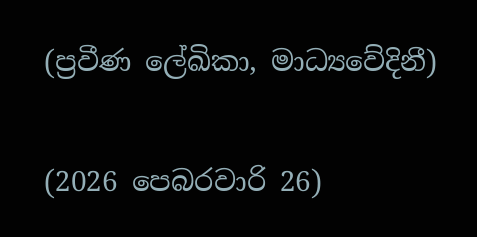(ප්‍රවීණ ලේඛිකා, මාධ්‍යවේදිනී)

(2026 පෙබරවාරි 26)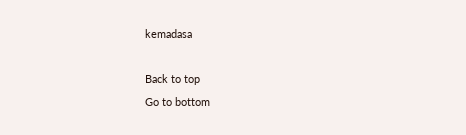kemadasa

Back to top
Go to bottom